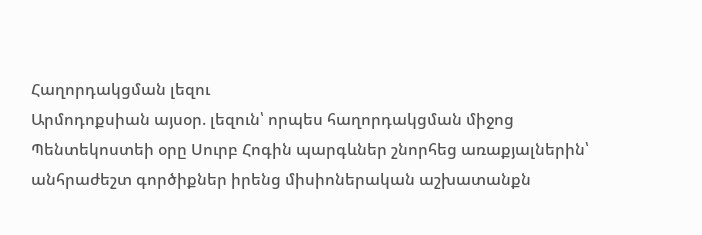Հաղորդակցման լեզու
Արմոդոքսիան այսօր. լեզուն՝ որպես հաղորդակցման միջոց
Պենտեկոստեի օրը Սուրբ Հոգին պարգևներ շնորհեց առաքյալներին՝ անհրաժեշտ գործիքներ իրենց միսիոներական աշխատանքն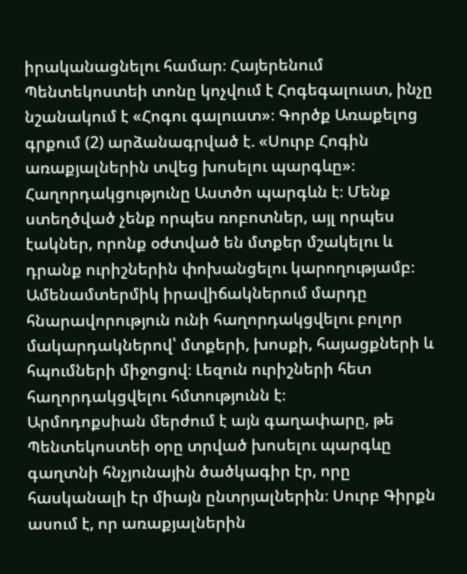իրականացնելու համար։ Հայերենում Պենտեկոստեի տոնը կոչվում է Հոգեգալուստ, ինչը նշանակում է «Հոգու գալուստ»։ Գործք Առաքելոց գրքում (2) արձանագրված է. «Սուրբ Հոգին առաքյալներին տվեց խոսելու պարգևը»։
Հաղորդակցությունը Աստծո պարգևն է։ Մենք ստեղծված չենք որպես ռոբոտներ, այլ որպես էակներ, որոնք օժտված են մտքեր մշակելու և դրանք ուրիշներին փոխանցելու կարողությամբ։ Ամենամտերմիկ իրավիճակներում մարդը հնարավորություն ունի հաղորդակցվելու բոլոր մակարդակներով՝ մտքերի, խոսքի, հայացքների և հպումների միջոցով։ Լեզուն ուրիշների հետ հաղորդակցվելու հմտությունն է։
Արմոդոքսիան մերժում է այն գաղափարը, թե Պենտեկոստեի օրը տրված խոսելու պարգևը գաղտնի հնչյունային ծածկագիր էր, որը հասկանալի էր միայն ընտրյալներին։ Սուրբ Գիրքն ասում է, որ առաքյալներին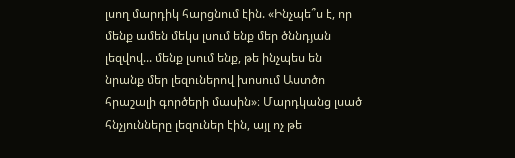լսող մարդիկ հարցնում էին. «Ինչպե՞ս է, որ մենք ամեն մեկս լսում ենք մեր ծննդյան լեզվով... մենք լսում ենք, թե ինչպես են նրանք մեր լեզուներով խոսում Աստծո հրաշալի գործերի մասին»։ Մարդկանց լսած հնչյունները լեզուներ էին, այլ ոչ թե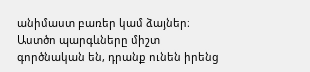անիմաստ բառեր կամ ձայներ։ Աստծո պարգևները միշտ գործնական են, դրանք ունեն իրենց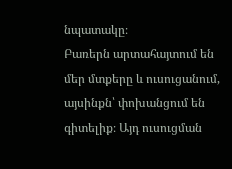նպատակը։
Բառերն արտահայտում են մեր մտքերը և ուսուցանում, այսինքն՝ փոխանցում են գիտելիք։ Այդ ուսուցման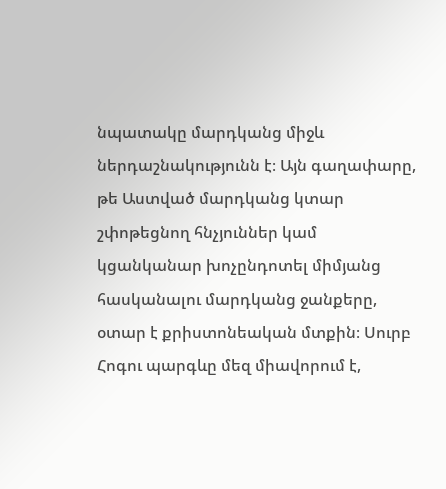նպատակը մարդկանց միջև ներդաշնակությունն է։ Այն գաղափարը, թե Աստված մարդկանց կտար շփոթեցնող հնչյուններ կամ կցանկանար խոչընդոտել միմյանց հասկանալու մարդկանց ջանքերը, օտար է քրիստոնեական մտքին։ Սուրբ Հոգու պարգևը մեզ միավորում է,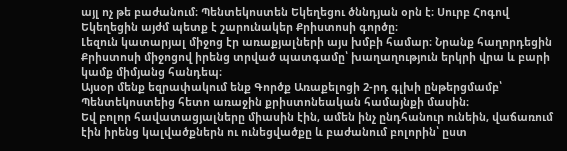այլ ոչ թե բաժանում։ Պենտեկոստեն Եկեղեցու ծննդյան օրն է։ Սուրբ Հոգով Եկեղեցին այժմ պետք է շարունակեր Քրիստոսի գործը։
Լեզուն կատարյալ միջոց էր առաքյալների այս խմբի համար։ Նրանք հաղորդեցին Քրիստոսի միջոցով իրենց տրված պատգամը՝ խաղաղություն երկրի վրա և բարի կամք միմյանց հանդեպ։
Այսօր մենք եզրափակում ենք Գործք Առաքելոցի 2-րդ գլխի ընթերցմամբ՝ Պենտեկոստեից հետո առաջին քրիստոնեական համայնքի մասին։
Եվ բոլոր հավատացյալները միասին էին, ամեն ինչ ընդհանուր ունեին, վաճառում էին իրենց կալվածքներն ու ունեցվածքը և բաժանում բոլորին՝ ըստ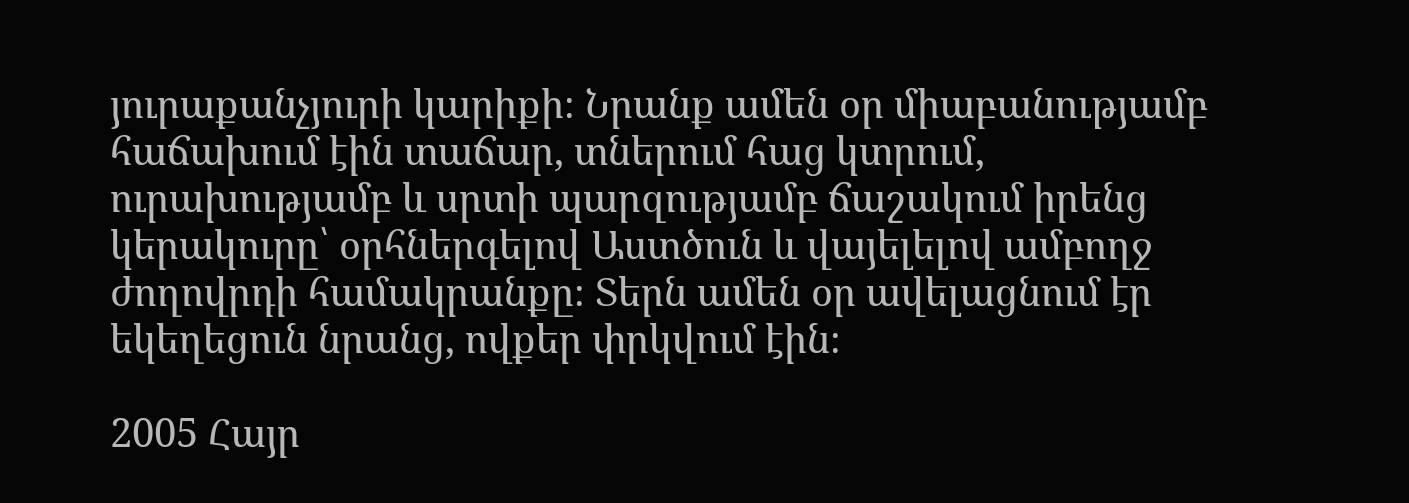յուրաքանչյուրի կարիքի։ Նրանք ամեն օր միաբանությամբ հաճախում էին տաճար, տներում հաց կտրում, ուրախությամբ և սրտի պարզությամբ ճաշակում իրենց կերակուրը՝ օրհներգելով Աստծուն և վայելելով ամբողջ ժողովրդի համակրանքը։ Տերն ամեն օր ավելացնում էր եկեղեցուն նրանց, ովքեր փրկվում էին։

2005 Հայր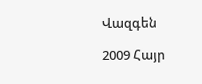Վազգեն

2009 Հայր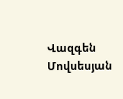Վազգեն Մովսեսյան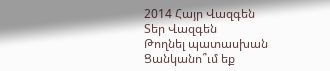2014 Հայր Վազգեն
Տեր Վազգեն
Թողնել պատասխան
Ցանկանո՞ւմ եք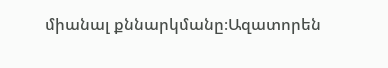միանալ քննարկմանը։Ազատորեն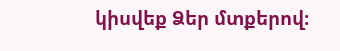կիսվեք Ձեր մտքերով։